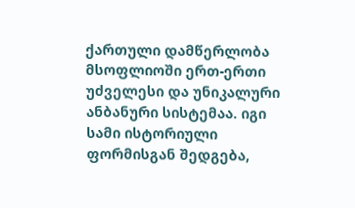ქართული დამწერლობა მსოფლიოში ერთ-ერთი უძველესი და უნიკალური ანბანური სისტემაა. იგი სამი ისტორიული ფორმისგან შედგება,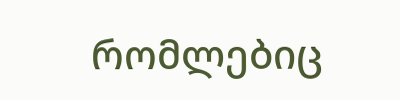რომლებიც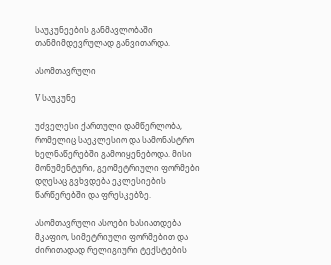საუკუნეების განმავლობაში თანმიმდევრულად განვითარდა.

ასომთავრული

V საუკუნე

უძველესი ქართული დამწერლობა, რომელიც საეკლესიო და სამონასტრო ხელნაწერებში გამოიყენებოდა. მისი მონუმენტური, გეომეტრიული ფორმები დღესაც გვხვდება ეკლესიების წარწერებში და ფრესკებზე.

ასომთავრული ასოები ხასიათდება მკაფიო, სიმეტრიული ფორმებით და ძირითადად რელიგიური ტექსტების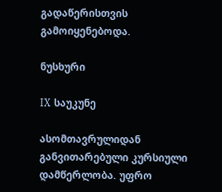გადაწერისთვის გამოიყენებოდა.

ნუსხური

IX საუკუნე

ასომთავრულიდან განვითარებული კურსიული დამწერლობა. უფრო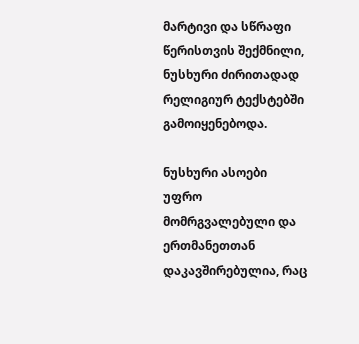მარტივი და სწრაფი წერისთვის შექმნილი, ნუსხური ძირითადად რელიგიურ ტექსტებში გამოიყენებოდა.

ნუსხური ასოები უფრო მომრგვალებული და ერთმანეთთან დაკავშირებულია, რაც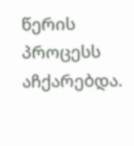წერის პროცესს აჩქარებდა.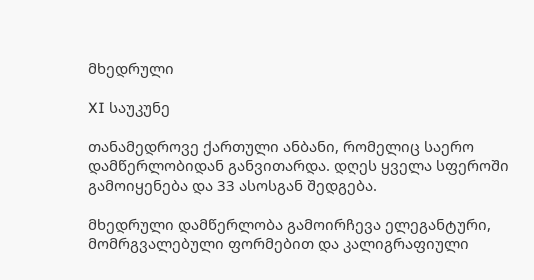მხედრული

XI საუკუნე

თანამედროვე ქართული ანბანი, რომელიც საერო დამწერლობიდან განვითარდა. დღეს ყველა სფეროში გამოიყენება და 33 ასოსგან შედგება.

მხედრული დამწერლობა გამოირჩევა ელეგანტური, მომრგვალებული ფორმებით და კალიგრაფიული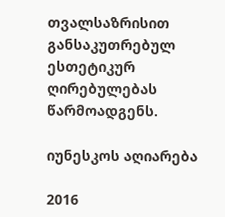თვალსაზრისით განსაკუთრებულ ესთეტიკურ ღირებულებას წარმოადგენს.

იუნესკოს აღიარება

2016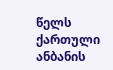წელს ქართული ანბანის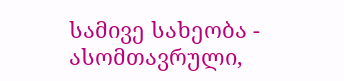სამივე სახეობა - ასომთავრული,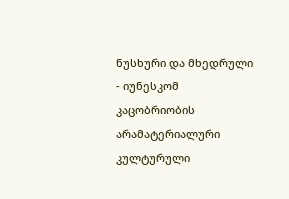ნუსხური და მხედრული - იუნესკომ კაცობრიობის არამატერიალური კულტურული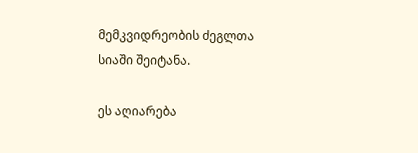მემკვიდრეობის ძეგლთა სიაში შეიტანა.

ეს აღიარება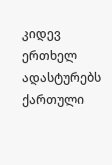კიდევ ერთხელ ადასტურებს ქართული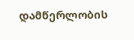დამწერლობის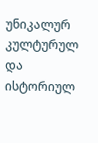უნიკალურ კულტურულ და ისტორიულ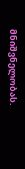მნიშვნელობას.